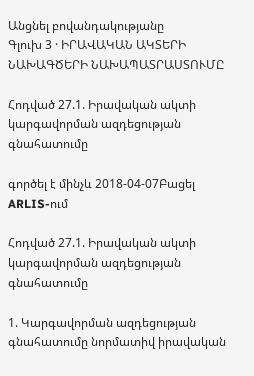Անցնել բովանդակությանը
Գլուխ 3 · ԻՐԱՎԱԿԱՆ ԱԿՏԵՐԻ ՆԱԽԱԳԾԵՐԻ ՆԱԽԱՊԱՏՐԱՍՏՈՒՄԸ

Հոդված 27.1. Իրավական ակտի կարգավորման ազդեցության գնահատումը

գործել է մինչև 2018-04-07Բացել ARLIS-ում

Հոդված 27.1. Իրավական ակտի կարգավորման ազդեցության գնահատումը

1. Կարգավորման ազդեցության գնահատումը նորմատիվ իրավական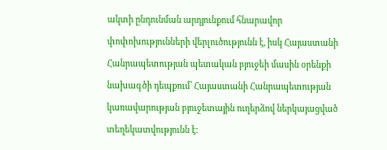ակտի ընդունման արդյունքում հնարավոր փոփոխությունների վերլուծությունն է, իսկ Հայաստանի Հանրապետության պետական բյուջեի մասին օրենքի նախագծի դեպքում՝ Հայաստանի Հանրապետության կառավարության բյուջետային ուղերձով ներկայացված տեղեկատվությունն է: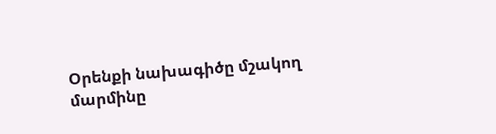Օրենքի նախագիծը մշակող մարմինը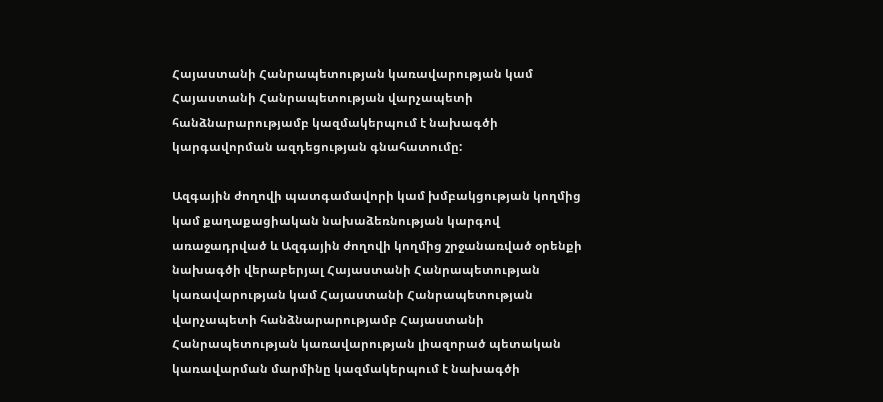Հայաստանի Հանրապետության կառավարության կամ Հայաստանի Հանրապետության վարչապետի հանձնարարությամբ կազմակերպում է նախագծի կարգավորման ազդեցության գնահատումը:

Ազգային ժողովի պատգամավորի կամ խմբակցության կողմից կամ քաղաքացիական նախաձեռնության կարգով առաջադրված և Ազգային ժողովի կողմից շրջանառված օրենքի նախագծի վերաբերյալ Հայաստանի Հանրապետության կառավարության կամ Հայաստանի Հանրապետության վարչապետի հանձնարարությամբ Հայաստանի Հանրապետության կառավարության լիազորած պետական կառավարման մարմինը կազմակերպում է նախագծի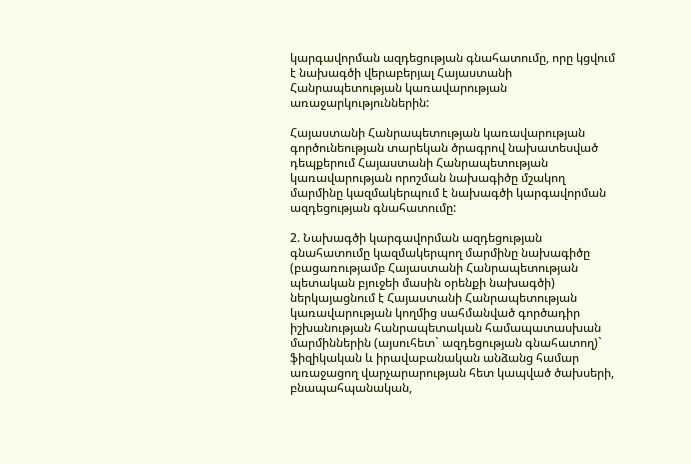կարգավորման ազդեցության գնահատումը, որը կցվում է նախագծի վերաբերյալ Հայաստանի Հանրապետության կառավարության առաջարկություններին:

Հայաստանի Հանրապետության կառավարության գործունեության տարեկան ծրագրով նախատեսված դեպքերում Հայաստանի Հանրապետության կառավարության որոշման նախագիծը մշակող մարմինը կազմակերպում է նախագծի կարգավորման ազդեցության գնահատումը:

2. Նախագծի կարգավորման ազդեցության գնահատումը կազմակերպող մարմինը նախագիծը (բացառությամբ Հայաստանի Հանրապետության պետական բյուջեի մասին օրենքի նախագծի) ներկայացնում է Հայաստանի Հանրապետության կառավարության կողմից սահմանված գործադիր իշխանության հանրապետական համապատասխան մարմիններին (այսուհետ` ազդեցության գնահատող)` ֆիզիկական և իրավաբանական անձանց համար առաջացող վարչարարության հետ կապված ծախսերի, բնապահպանական,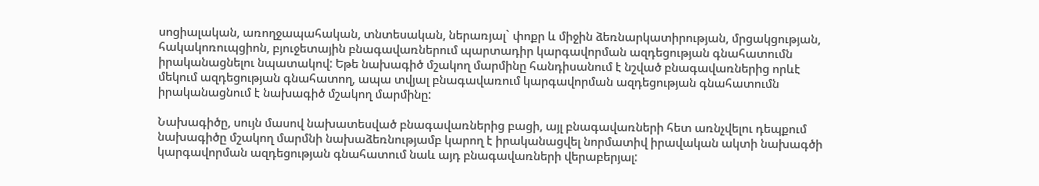սոցիալական, առողջապահական, տնտեսական, ներառյալ` փոքր և միջին ձեռնարկատիրության, մրցակցության, հակակոռուպցիոն, բյուջետային բնագավառներում պարտադիր կարգավորման ազդեցության գնահատումն իրականացնելու նպատակով: Եթե նախագիծ մշակող մարմինը հանդիսանում է նշված բնագավառներից որևէ մեկում ազդեցության գնահատող, ապա տվյալ բնագավառում կարգավորման ազդեցության գնահատումն իրականացնում է նախագիծ մշակող մարմինը:

Նախագիծը, սույն մասով նախատեսված բնագավառներից բացի, այլ բնագավառների հետ առնչվելու դեպքում նախագիծը մշակող մարմնի նախաձեռնությամբ կարող է իրականացվել նորմատիվ իրավական ակտի նախագծի կարգավորման ազդեցության գնահատում նաև այդ բնագավառների վերաբերյալ: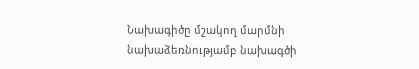Նախագիծը մշակող մարմնի նախաձեռնությամբ նախագծի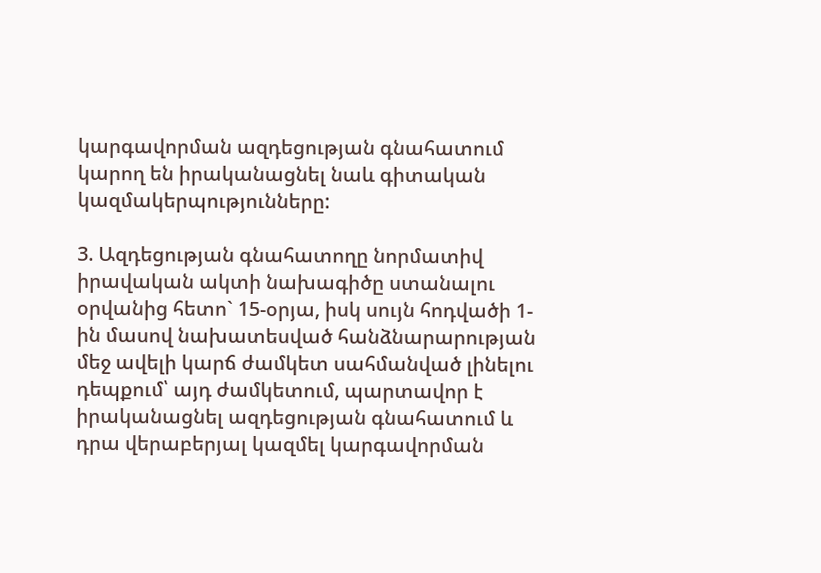կարգավորման ազդեցության գնահատում կարող են իրականացնել նաև գիտական կազմակերպությունները:

3. Ազդեցության գնահատողը նորմատիվ իրավական ակտի նախագիծը ստանալու օրվանից հետո` 15-օրյա, իսկ սույն հոդվածի 1-ին մասով նախատեսված հանձնարարության մեջ ավելի կարճ ժամկետ սահմանված լինելու դեպքում՝ այդ ժամկետում, պարտավոր է իրականացնել ազդեցության գնահատում և դրա վերաբերյալ կազմել կարգավորման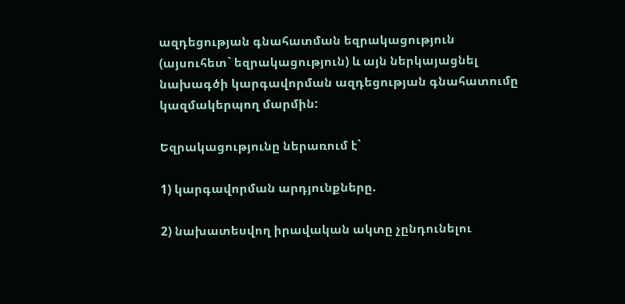ազդեցության գնահատման եզրակացություն (այսուհետ` եզրակացություն) և այն ներկայացնել նախագծի կարգավորման ազդեցության գնահատումը կազմակերպող մարմին:

Եզրակացությունը ներառում է`

1) կարգավորման արդյունքները.

2) նախատեսվող իրավական ակտը չընդունելու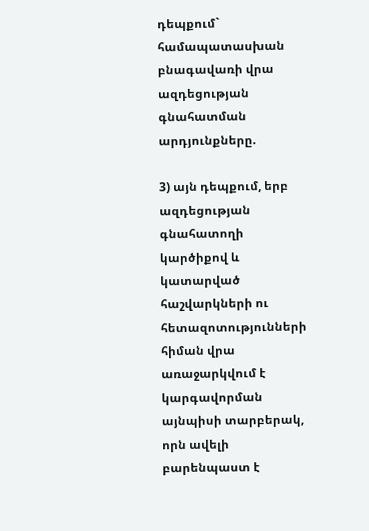դեպքում` համապատասխան բնագավառի վրա ազդեցության գնահատման արդյունքները.

3) այն դեպքում, երբ ազդեցության գնահատողի կարծիքով և կատարված հաշվարկների ու հետազոտությունների հիման վրա առաջարկվում է կարգավորման այնպիսի տարբերակ, որն ավելի բարենպաստ է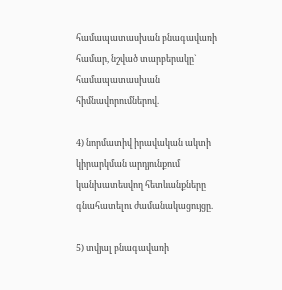համապատասխան բնագավառի համար, նշված տարբերակը` համապատասխան հիմնավորումներով.

4) նորմատիվ իրավական ակտի կիրարկման արդյունքում կանխատեսվող հետևանքները գնահատելու ժամանակացույցը.

5) տվյալ բնագավառի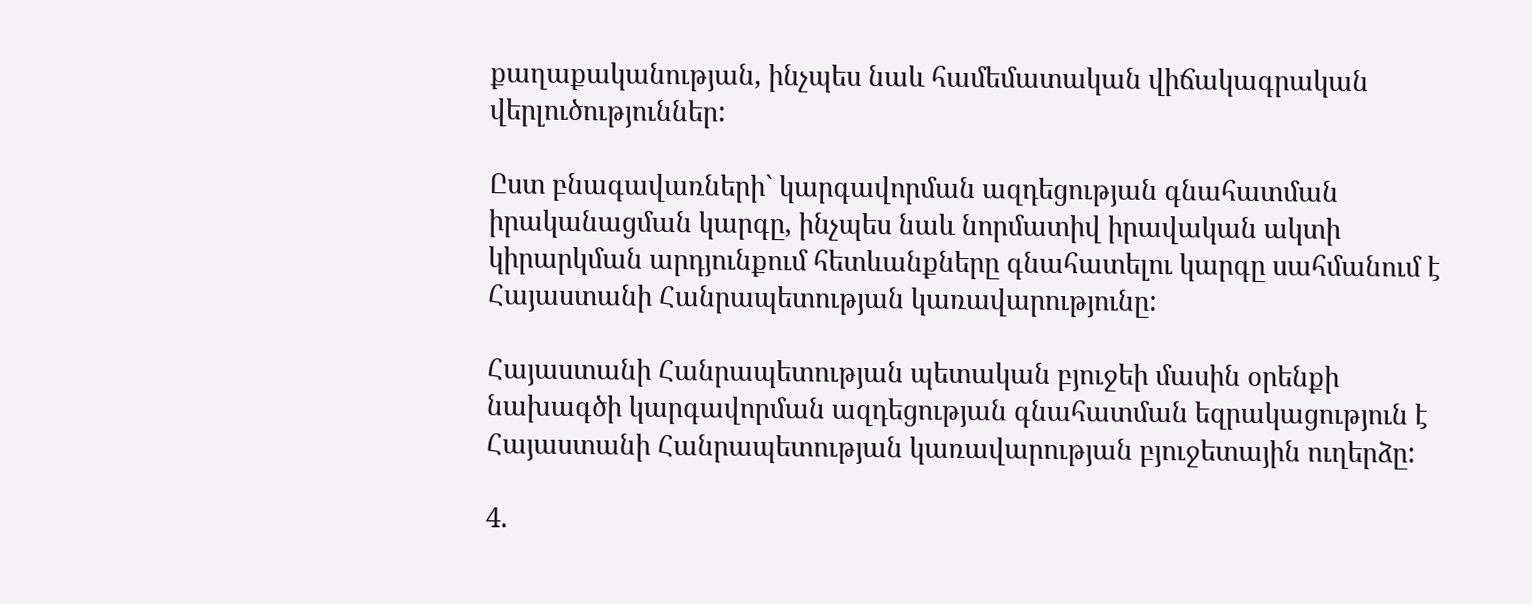քաղաքականության, ինչպես նաև համեմատական վիճակագրական վերլուծություններ:

Ըստ բնագավառների` կարգավորման ազդեցության գնահատման իրականացման կարգը, ինչպես նաև նորմատիվ իրավական ակտի կիրարկման արդյունքում հետևանքները գնահատելու կարգը սահմանում է Հայաստանի Հանրապետության կառավարությունը:

Հայաստանի Հանրապետության պետական բյուջեի մասին օրենքի նախագծի կարգավորման ազդեցության գնահատման եզրակացություն է Հայաստանի Հանրապետության կառավարության բյուջետային ուղերձը:

4.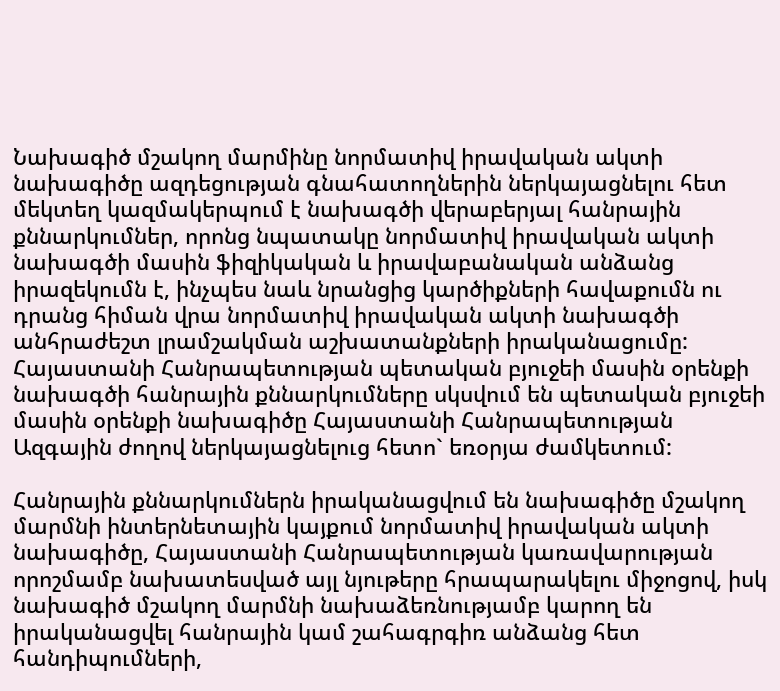Նախագիծ մշակող մարմինը նորմատիվ իրավական ակտի նախագիծը ազդեցության գնահատողներին ներկայացնելու հետ մեկտեղ կազմակերպում է նախագծի վերաբերյալ հանրային քննարկումներ, որոնց նպատակը նորմատիվ իրավական ակտի նախագծի մասին ֆիզիկական և իրավաբանական անձանց իրազեկումն է, ինչպես նաև նրանցից կարծիքների հավաքումն ու դրանց հիման վրա նորմատիվ իրավական ակտի նախագծի անհրաժեշտ լրամշակման աշխատանքների իրականացումը: Հայաստանի Հանրապետության պետական բյուջեի մասին օրենքի նախագծի հանրային քննարկումները սկսվում են պետական բյուջեի մասին օրենքի նախագիծը Հայաստանի Հանրապետության Ազգային ժողով ներկայացնելուց հետո` եռօրյա ժամկետում:

Հանրային քննարկումներն իրականացվում են նախագիծը մշակող մարմնի ինտերնետային կայքում նորմատիվ իրավական ակտի նախագիծը, Հայաստանի Հանրապետության կառավարության որոշմամբ նախատեսված այլ նյութերը հրապարակելու միջոցով, իսկ նախագիծ մշակող մարմնի նախաձեռնությամբ կարող են իրականացվել հանրային կամ շահագրգիռ անձանց հետ հանդիպումների,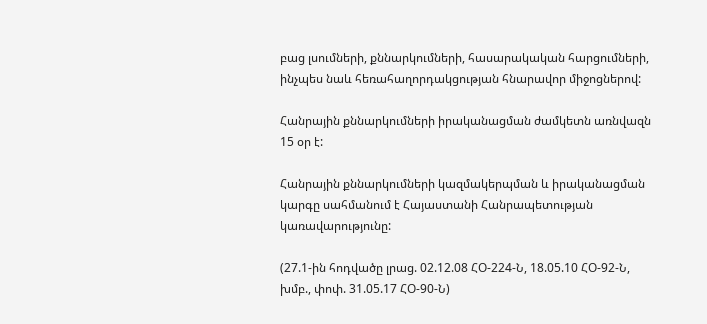բաց լսումների, քննարկումների, հասարակական հարցումների, ինչպես նաև հեռահաղորդակցության հնարավոր միջոցներով:

Հանրային քննարկումների իրականացման ժամկետն առնվազն 15 օր է:

Հանրային քննարկումների կազմակերպման և իրականացման կարգը սահմանում է Հայաստանի Հանրապետության կառավարությունը:

(27.1-ին հոդվածը լրաց. 02.12.08 ՀՕ-224-Ն, 18.05.10 ՀՕ-92-Ն, խմբ., փոփ. 31.05.17 ՀՕ-90-Ն)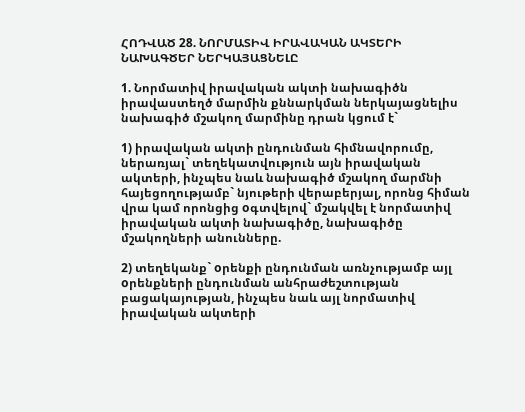ՀՈԴՎԱԾ 28. ՆՈՐՄԱՏԻՎ ԻՐԱՎԱԿԱՆ ԱԿՏԵՐԻ ՆԱԽԱԳԾԵՐ ՆԵՐԿԱՅԱՑՆԵԼԸ

1. Նորմատիվ իրավական ակտի նախագիծն իրավաստեղծ մարմին քննարկման ներկայացնելիս նախագիծ մշակող մարմինը դրան կցում է`

1) իրավական ակտի ընդունման հիմնավորումը, ներառյալ` տեղեկատվություն այն իրավական ակտերի, ինչպես նաև նախագիծ մշակող մարմնի հայեցողությամբ` նյութերի վերաբերյալ, որոնց հիման վրա կամ որոնցից oգտվելով` մշակվել է նորմատիվ իրավական ակտի նախագիծը, նախագիծը մշակողների անունները.

2) տեղեկանք` oրենքի ընդունման առնչությամբ այլ oրենքների ընդունման անհրաժեշտության բացակայության, ինչպես նաև այլ նորմատիվ իրավական ակտերի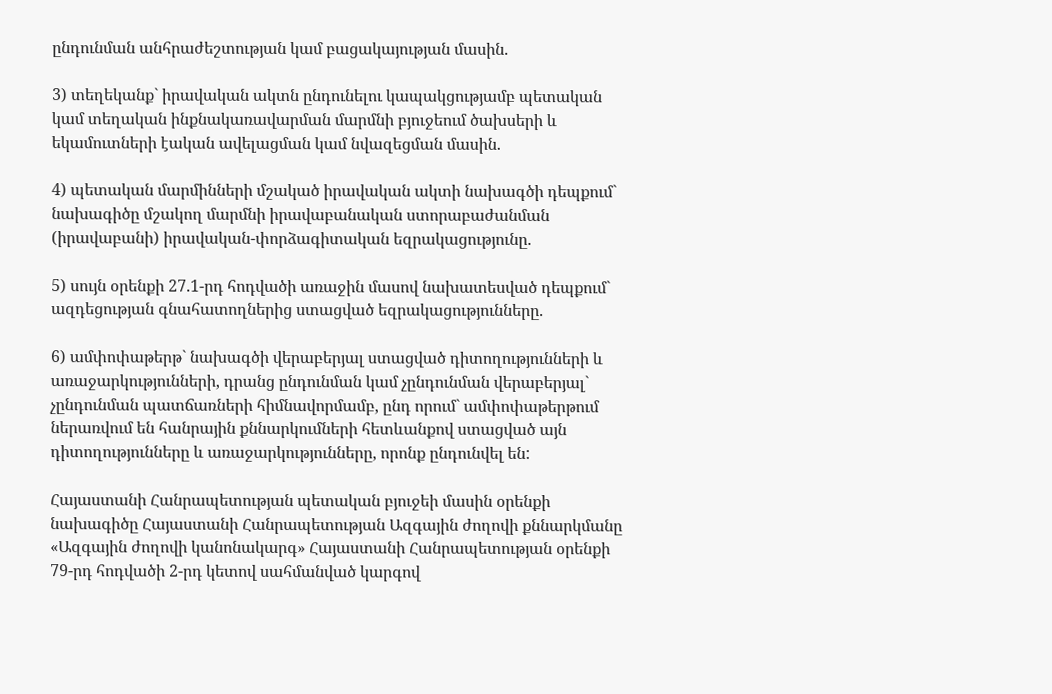ընդունման անհրաժեշտության կամ բացակայության մասին.

3) տեղեկանք` իրավական ակտն ընդունելու կապակցությամբ պետական կամ տեղական ինքնակառավարման մարմնի բյուջեում ծախսերի և եկամուտների էական ավելացման կամ նվազեցման մասին.

4) պետական մարմինների մշակած իրավական ակտի նախագծի դեպքում` նախագիծը մշակող մարմնի իրավաբանական ստորաբաժանման (իրավաբանի) իրավական-փորձագիտական եզրակացությունը.

5) սույն օրենքի 27.1-րդ հոդվածի առաջին մասով նախատեսված դեպքում` ազդեցության գնահատողներից ստացված եզրակացությունները.

6) ամփոփաթերթ` նախագծի վերաբերյալ ստացված դիտողությունների և առաջարկությունների, դրանց ընդունման կամ չընդունման վերաբերյալ` չընդունման պատճառների հիմնավորմամբ, ընդ որում` ամփոփաթերթում ներառվում են հանրային քննարկումների հետևանքով ստացված այն դիտողությունները և առաջարկությունները, որոնք ընդունվել են:

Հայաստանի Հանրապետության պետական բյուջեի մասին օրենքի նախագիծը Հայաստանի Հանրապետության Ազգային ժողովի քննարկմանը «Ազգային ժողովի կանոնակարգ» Հայաստանի Հանրապետության օրենքի 79-րդ հոդվածի 2-րդ կետով սահմանված կարգով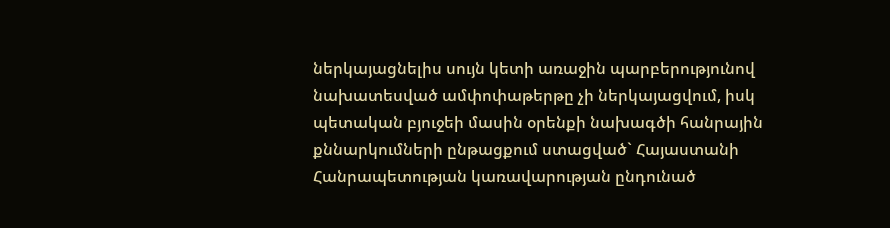ներկայացնելիս սույն կետի առաջին պարբերությունով նախատեսված ամփոփաթերթը չի ներկայացվում, իսկ պետական բյուջեի մասին օրենքի նախագծի հանրային քննարկումների ընթացքում ստացված` Հայաստանի Հանրապետության կառավարության ընդունած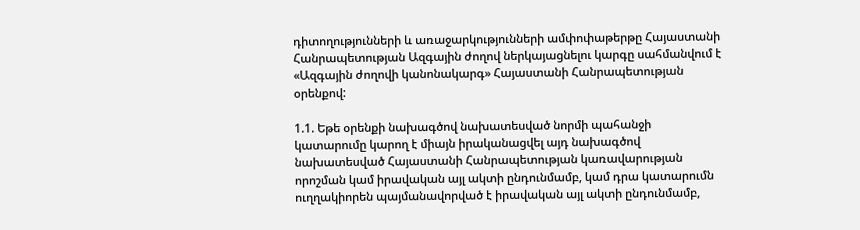դիտողությունների և առաջարկությունների ամփոփաթերթը Հայաստանի Հանրապետության Ազգային ժողով ներկայացնելու կարգը սահմանվում է «Ազգային ժողովի կանոնակարգ» Հայաստանի Հանրապետության օրենքով:

1.1. Եթե օրենքի նախագծով նախատեսված նորմի պահանջի կատարումը կարող է միայն իրականացվել այդ նախագծով նախատեսված Հայաստանի Հանրապետության կառավարության որոշման կամ իրավական այլ ակտի ընդունմամբ, կամ դրա կատարումն ուղղակիորեն պայմանավորված է իրավական այլ ակտի ընդունմամբ,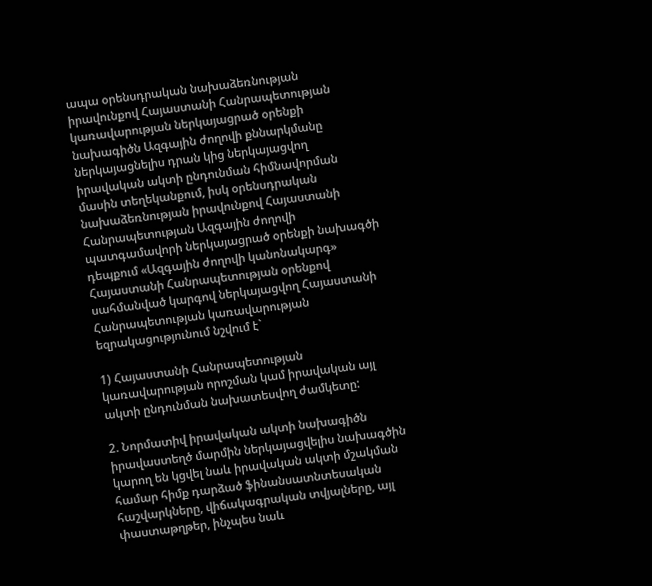ապա օրենսդրական նախաձեռնության իրավունքով Հայաստանի Հանրապետության կառավարության ներկայացրած օրենքի նախագիծն Ազգային ժողովի քննարկմանը ներկայացնելիս դրան կից ներկայացվող իրավական ակտի ընդունման հիմնավորման մասին տեղեկանքում, իսկ օրենսդրական նախաձեռնության իրավունքով Հայաստանի Հանրապետության Ազգային ժողովի պատգամավորի ներկայացրած օրենքի նախագծի դեպքում «Ազգային ժողովի կանոնակարգ» Հայաստանի Հանրապետության օրենքով սահմանված կարգով ներկայացվող Հայաստանի Հանրապետության կառավարության եզրակացությունում նշվում է`

1) Հայաստանի Հանրապետության կառավարության որոշման կամ իրավական այլ ակտի ընդունման նախատեսվող ժամկետը:

2. Նորմատիվ իրավական ակտի նախագիծն իրավաստեղծ մարմին ներկայացվելիս նախագծին կարող են կցվել նաև իրավական ակտի մշակման համար հիմք դարձած ֆինանսատնտեսական հաշվարկները, վիճակագրական տվյալները, այլ փաստաթղթեր, ինչպես նաև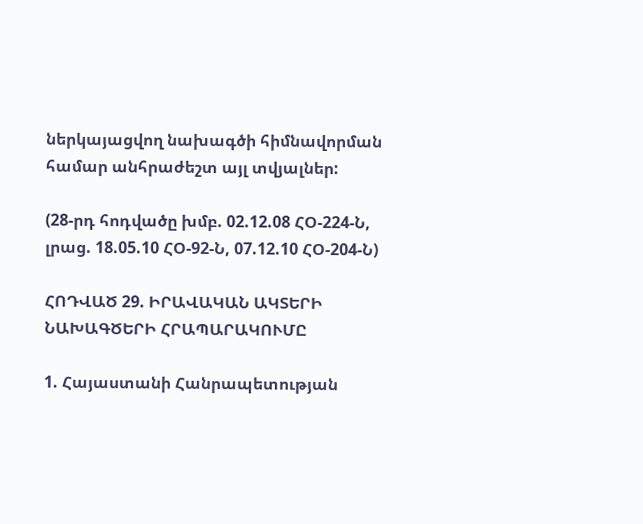ներկայացվող նախագծի հիմնավորման համար անհրաժեշտ այլ տվյալներ:

(28-րդ հոդվածը խմբ. 02.12.08 ՀՕ-224-Ն, լրաց. 18.05.10 ՀՕ-92-Ն, 07.12.10 ՀՕ-204-Ն)

ՀՈԴՎԱԾ 29. ԻՐԱՎԱԿԱՆ ԱԿՏԵՐԻ ՆԱԽԱԳԾԵՐԻ ՀՐԱՊԱՐԱԿՈՒՄԸ

1. Հայաստանի Հանրապետության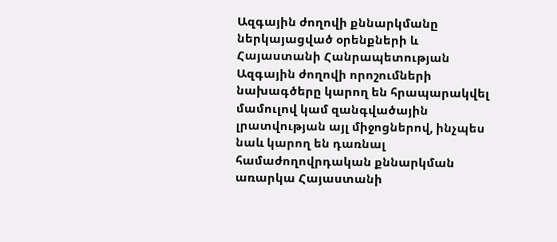Ազգային ժողովի քննարկմանը ներկայացված օրենքների և Հայաստանի Հանրապետության Ազգային ժողովի որոշումների նախագծերը կարող են հրապարակվել մամուլով կամ զանգվածային լրատվության այլ միջոցներով, ինչպես նաև կարող են դառնալ համաժողովրդական քննարկման առարկա Հայաստանի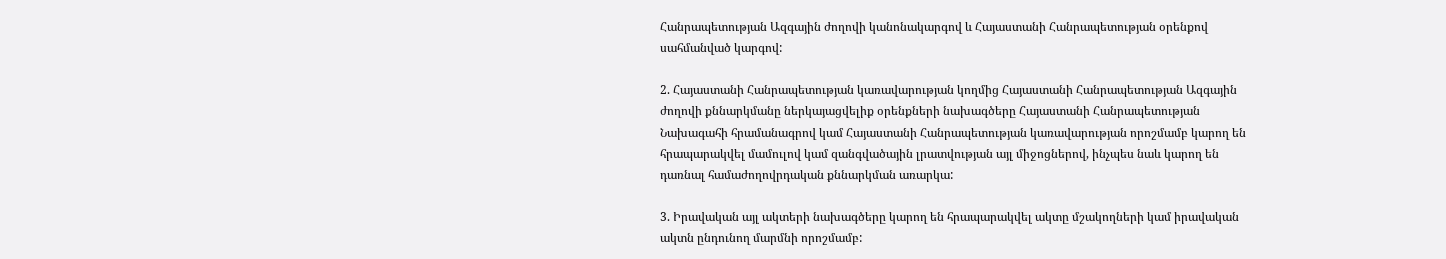Հանրապետության Ազգային ժողովի կանոնակարգով և Հայաստանի Հանրապետության օրենքով սահմանված կարգով:

2. Հայաստանի Հանրապետության կառավարության կողմից Հայաստանի Հանրապետության Ազգային ժողովի քննարկմանը ներկայացվելիք օրենքների նախագծերը Հայաստանի Հանրապետության Նախագահի հրամանագրով կամ Հայաստանի Հանրապետության կառավարության որոշմամբ կարող են հրապարակվել մամուլով կամ զանգվածային լրատվության այլ միջոցներով, ինչպես նաև կարող են դառնալ համաժողովրդական քննարկման առարկա:

3. Իրավական այլ ակտերի նախագծերը կարող են հրապարակվել ակտը մշակողների կամ իրավական ակտն ընդունող մարմնի որոշմամբ: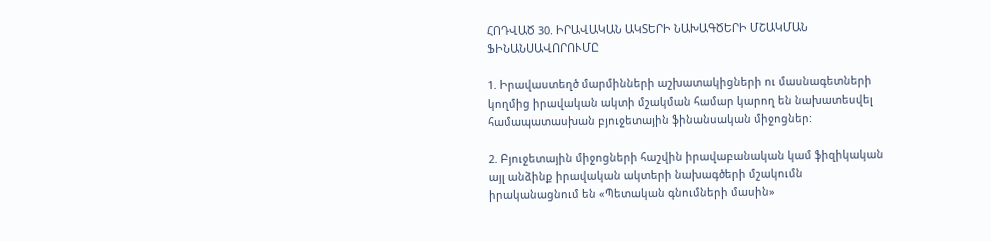ՀՈԴՎԱԾ 30. ԻՐԱՎԱԿԱՆ ԱԿՏԵՐԻ ՆԱԽԱԳԾԵՐԻ ՄՇԱԿՄԱՆ ՖԻՆԱՆՍԱՎՈՐՈՒՄԸ

1. Իրավաստեղծ մարմինների աշխատակիցների ու մասնագետների կողմից իրավական ակտի մշակման համար կարող են նախատեսվել համապատասխան բյուջետային ֆինանսական միջոցներ:

2. Բյուջետային միջոցների հաշվին իրավաբանական կամ ֆիզիկական այլ անձինք իրավական ակտերի նախագծերի մշակումն իրականացնում են «Պետական գնումների մասին»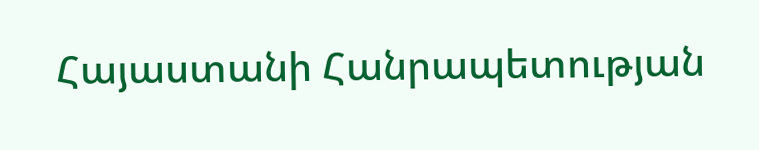Հայաստանի Հանրապետության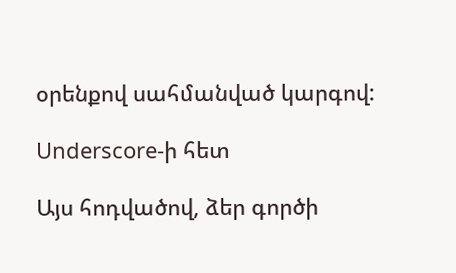օրենքով սահմանված կարգով:

Underscore-ի հետ

Այս հոդվածով, ձեր գործի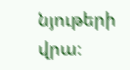նյութերի վրա։